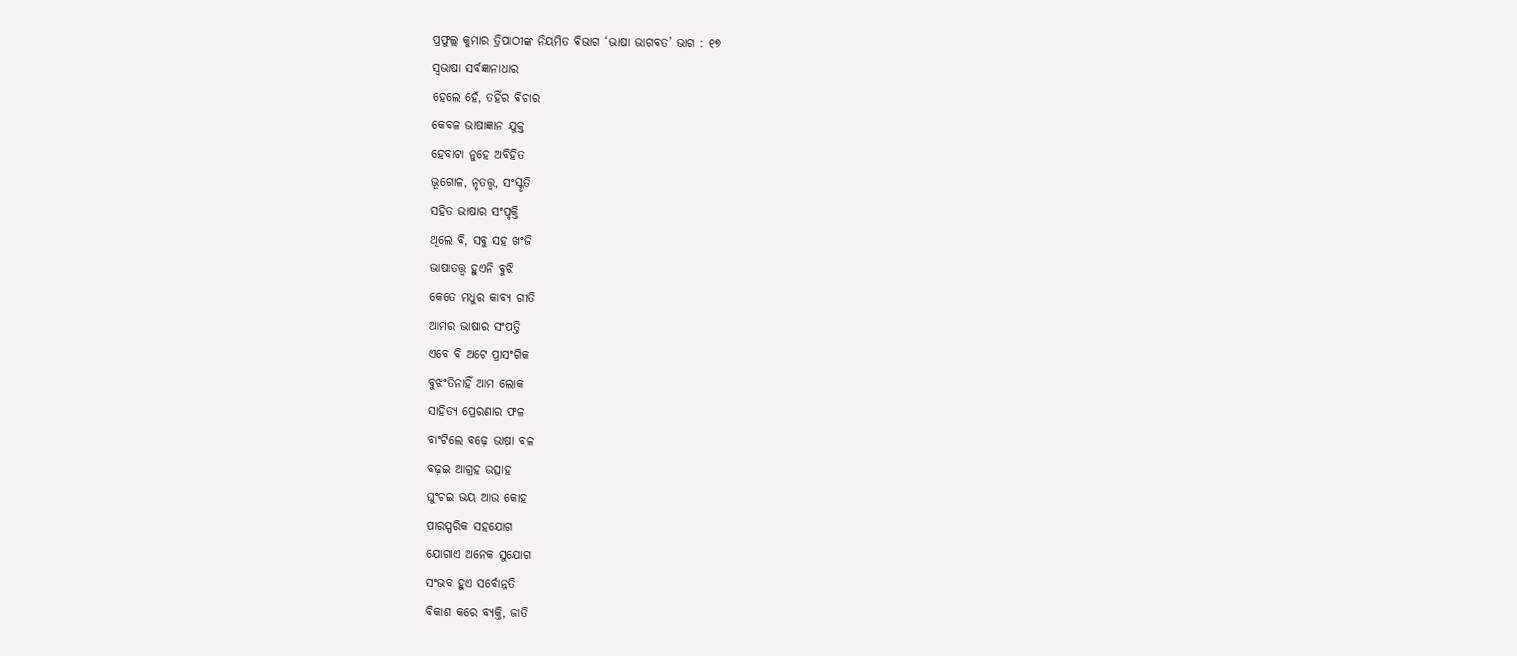ପ୍ରଫୁଲ୍ଲ କୁମାର ତ୍ରିପାଠୀଙ୍କ ନିୟମିତ ବିଭାଗ ‘ଭାଷା ଭାଗବତ’ ଭାଗ : ୧୭
ସ୍ବଭାଷା ସର୍ବଜ୍ଞାନାଧାର
ହେଲେ ହେଁ, ତହିଁର ବିଚାର
କେବଳ ଭାଷାଜ୍ଞାନ ଯୁକ୍ତ
ହେବାଟା ନୁହେ ଅବିହିତ
ଭୂଗୋଳ, ନୃତତ୍ତ୍ୱ, ସଂସ୍କୃତି
ସହିତ ଭାଷାର ସଂପୃକ୍ତି
ଥିଲେ ବି, ସବୁ ସହ ଖଂଜି
ଭାଷାତତ୍ତ୍ୱ ହୁଏନି ବୁଝି
କେତେ ମଧୁର କାବ୍ୟ ଗୀତି
ଆମର ଭାଷାର ସଂପତ୍ତି
ଏବେ ବି ଅଟେ ପ୍ରାସଂଗିକ
ବୁଝଂତିନାହିଁ ଆମ ଲୋକ
ସାହିତ୍ୟ ପ୍ରେରଣାର ଫଳ
ବାଂଟିଲେ ବଢ଼େ ଭାଷା ବଳ
ବଢ଼ଇ ଆଗ୍ରହ ଉତ୍ସାହ
ଘୁଂଚଇ ଭୟ ଆଉ କୋହ
ପାରସ୍ପରିକ ସହଯୋଗ
ଯୋଗାଏ ଅନେକ ସୁଯୋଗ
ସଂଭବ ହୁଏ ସର୍ବୋନ୍ନତି
ବିକାଶ କରେ ବ୍ୟକ୍ତି, ଜାତି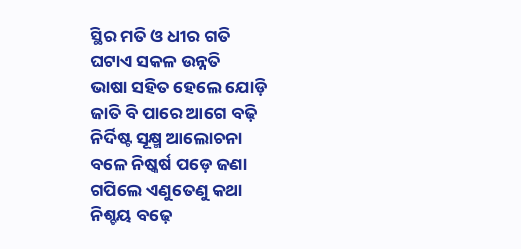ସ୍ଥିର ମତି ଓ ଧୀର ଗତି
ଘଟାଏ ସକଳ ଉନ୍ନତି
ଭାଷା ସହିତ ହେଲେ ଯୋଡ଼ି
ଜାତି ବି ପାରେ ଆଗେ ବଢ଼ି
ନିର୍ଦିଷ୍ଟ ସୂକ୍ଷ୍ମ ଆଲୋଚନା
ବଳେ ନିଷ୍କର୍ଷ ପଡ଼େ ଜଣା
ଗପିଲେ ଏଣୁତେଣୁ କଥା
ନିଶ୍ଚୟ ବଢ଼େ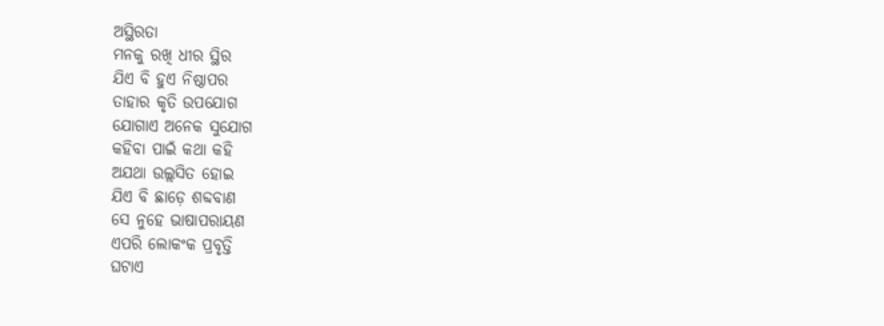ଅସ୍ଥିରତା
ମନକୁ ରଖି ଧୀର ସ୍ଥିର
ଯିଏ ବି ହୁଏ ନିଷ୍ଠାପର
ତାହାର କୃତି ଉପଯୋଗ
ଯୋଗାଏ ଅନେକ ସୁଯୋଗ
କହିବା ପାଇଁ କଥା କହି
ଅଯଥା ଉଲ୍ଲସିତ ହୋଇ
ଯିଏ ବି ଛାଡ଼େ ଶବ୍ଦବାଣ
ସେ ନୁହେ ଭାଷାପରାୟଣ
ଏପରି ଲୋକଂକ ପ୍ରବୃତ୍ତି
ଘଟାଏ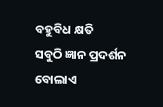ବହୁବିଧ କ୍ଷତି
ସବୁଠି ଜ୍ଞାନ ପ୍ରଦର୍ଶନ
ବୋଲାଏ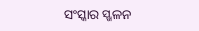ସଂସ୍କାର ସ୍ଖଳନ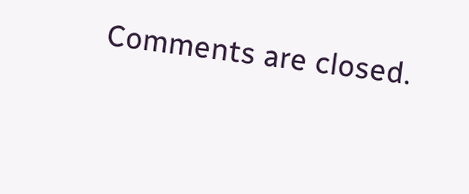Comments are closed.